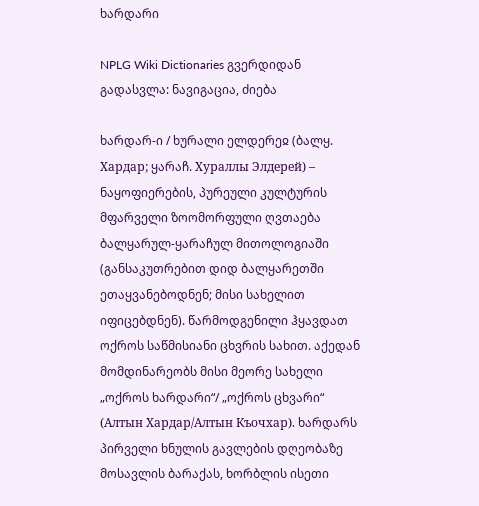ხარდარი

NPLG Wiki Dictionaries გვერდიდან
გადასვლა: ნავიგაცია, ძიება

ხარდარ-ი / ხურალი ელდერეჲ (ბალყ. Хардар; ყარაჩ. Хураллы Элдерей) – ნაყოფიერების, პურეული კულტურის მფარველი ზოომორფული ღვთაება ბალყარულ-ყარაჩულ მითოლოგიაში (განსაკუთრებით დიდ ბალყარეთში ეთაყვანებოდნენ; მისი სახელით იფიცებდნენ). წარმოდგენილი ჰყავდათ ოქროს საწმისიანი ცხვრის სახით. აქედან მომდინარეობს მისი მეორე სახელი „ოქროს ხარდარი“/ „ოქროს ცხვარი“ (Алтын Хардар/Алтын Къочхар). ხარდარს პირველი ხნულის გავლების დღეობაზე მოსავლის ბარაქას, ხორბლის ისეთი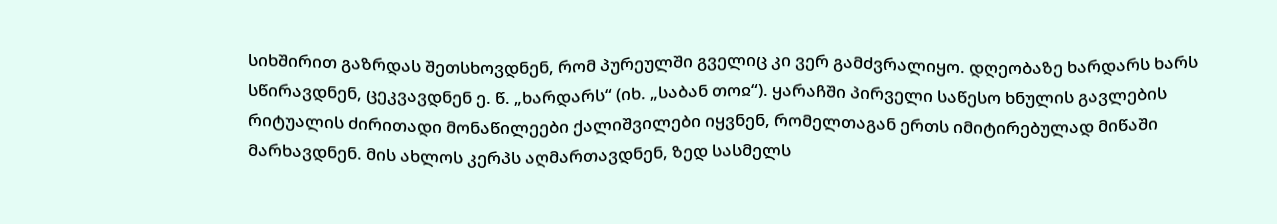სიხშირით გაზრდას შეთსხოვდნენ, რომ პურეულში გველიც კი ვერ გამძვრალიყო. დღეობაზე ხარდარს ხარს სწირავდნენ, ცეკვავდნენ ე. წ. „ხარდარს“ (იხ. „საბან თოჲ“). ყარაჩში პირველი საწესო ხნულის გავლების რიტუალის ძირითადი მონაწილეები ქალიშვილები იყვნენ, რომელთაგან ერთს იმიტირებულად მიწაში მარხავდნენ. მის ახლოს კერპს აღმართავდნენ, ზედ სასმელს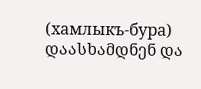(хамлыкъ-бура) დაასხამდნენ და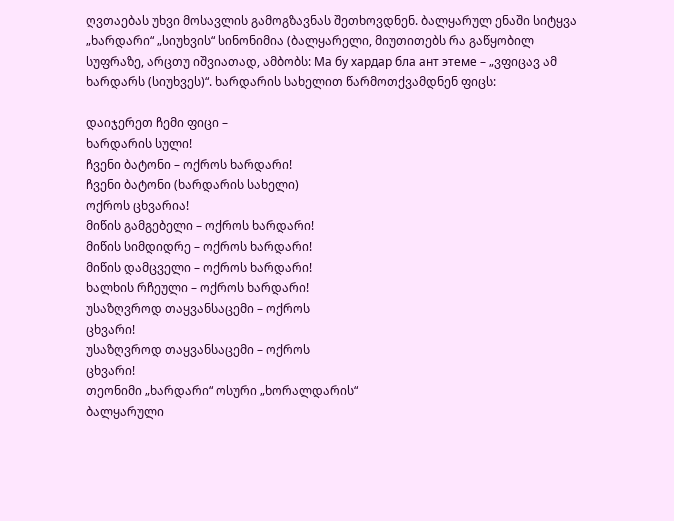ღვთაებას უხვი მოსავლის გამოგზავნას შეთხოვდნენ. ბალყარულ ენაში სიტყვა „ხარდარი“ „სიუხვის“ სინონიმია (ბალყარელი, მიუთითებს რა გაწყობილ სუფრაზე, არცთუ იშვიათად, ამბობს: Ма бу хардар бла ант этеме – „ვფიცავ ამ ხარდარს (სიუხვეს)“. ხარდარის სახელით წარმოთქვამდნენ ფიცს:

დაიჯერეთ ჩემი ფიცი –
ხარდარის სული!
ჩვენი ბატონი – ოქროს ხარდარი!
ჩვენი ბატონი (ხარდარის სახელი)
ოქროს ცხვარია!
მიწის გამგებელი – ოქროს ხარდარი!
მიწის სიმდიდრე – ოქროს ხარდარი!
მიწის დამცველი – ოქროს ხარდარი!
ხალხის რჩეული – ოქროს ხარდარი!
უსაზღვროდ თაყვანსაცემი – ოქროს
ცხვარი!
უსაზღვროდ თაყვანსაცემი – ოქროს
ცხვარი!
თეონიმი „ხარდარი“ ოსური „ხორალდარის“
ბალყარული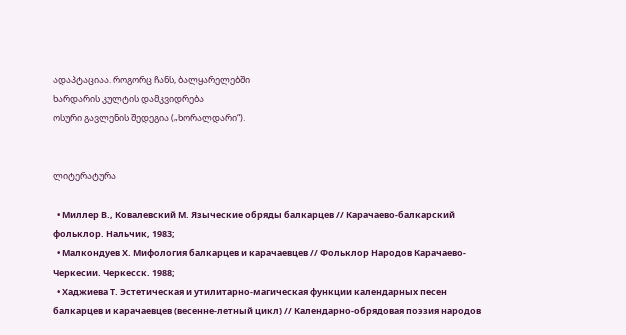ადაპტაციაა. როგორც ჩანს, ბალყარელებში
ხარდარის კულტის დამკვიდრება
ოსური გავლენის შედეგია („ხორალდარი“).


ლიტერატურა

  • Миллер В., Ковалевский М. Языческие обряды балкарцев // Карачаево-балкарский фольклор. Нальчик, 1983;
  • Малкондуев Х. Мифология балкарцев и карачаевцев // Фольклор Народов Карачаево-Черкесии. Черкесск. 1988;
  • Хаджиева Т. Эстетическая и утилитарно-магическая функции календарных песен балкарцев и карачаевцев (весенне-летный цикл) // Календарно-обрядовая поэзия народов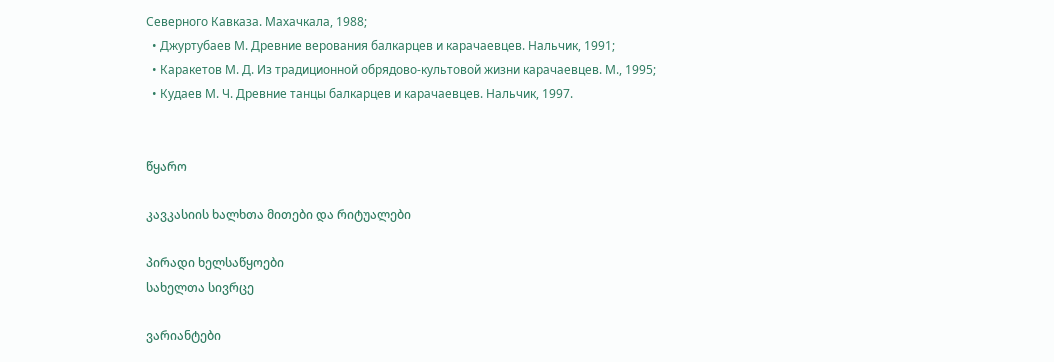Северного Кавказа. Махачкала, 1988;
  • Джуртубаев М. Древние верования балкарцев и карачаевцев. Нальчик, 1991;
  • Каракетов М. Д. Из традиционной обрядово-культовой жизни карачаевцев. М., 1995;
  • Кудаев М. Ч. Древние танцы балкарцев и карачаевцев. Нальчик, 1997.


წყარო

კავკასიის ხალხთა მითები და რიტუალები

პირადი ხელსაწყოები
სახელთა სივრცე

ვარიანტები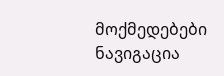მოქმედებები
ნავიგაცია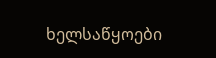ხელსაწყოები